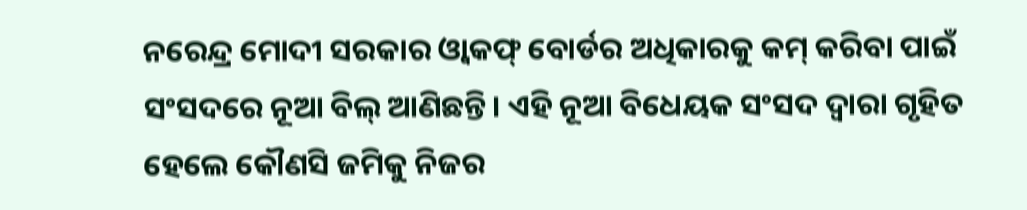ନରେନ୍ଦ୍ର ମୋଦୀ ସରକାର ଓ୍ଵାକଫ୍ ବୋର୍ଡର ଅଧିକାରକୁ କମ୍ କରିବା ପାଇଁ ସଂସଦରେ ନୂଆ ବିଲ୍ ଆଣିଛନ୍ତି। ଏହି ନୂଆ ବିଧେୟକ ସଂସଦ ଦ୍ୱାରା ଗୃହିତ ହେଲେ କୌଣସି ଜମିକୁ ନିଜର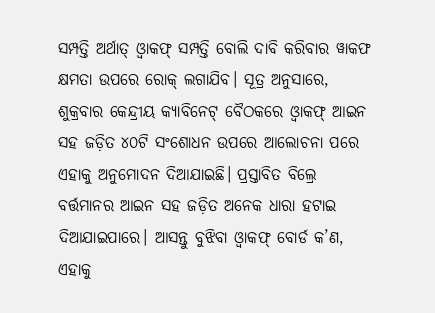ସମ୍ପତ୍ତି ଅର୍ଥାତ୍ ଓ୍ଵାକଫ୍ ସମ୍ପତ୍ତି ବୋଲି ଦାବି କରିବାର ୱାକଫ କ୍ଷମତା ଉପରେ ରୋକ୍ ଲଗାଯିବ। ସୂତ୍ର ଅନୁସାରେ, ଶୁକ୍ରବାର କେନ୍ଦ୍ରୀୟ କ୍ୟାବିନେଟ୍ ବୈଠକରେ ଓ୍ଵାକଫ୍ ଆଇନ ସହ ଜଡ଼ିତ ୪୦ଟି ସଂଶୋଧନ ଉପରେ ଆଲୋଚନା ପରେ ଏହାକୁ ଅନୁମୋଦନ ଦିଆଯାଇଛି। ପ୍ରସ୍ତାବିତ ବିଲ୍ରେ ବର୍ତ୍ତମାନର ଆଇନ ସହ ଜଡ଼ିତ ଅନେକ ଧାରା ହଟାଇ ଦିଆଯାଇପାରେ। ଆସନ୍ତୁ ବୁଝିବା ଓ୍ଵାକଫ୍ ବୋର୍ଡ କ’ଣ, ଏହାକୁ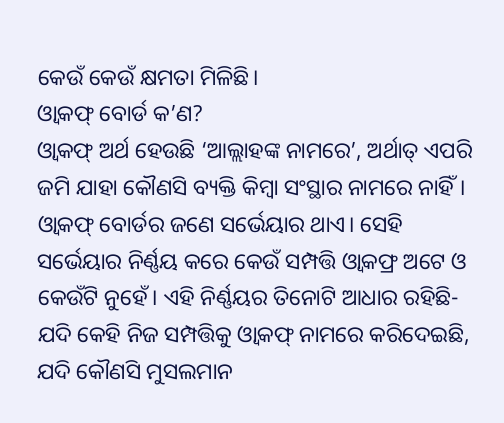କେଉଁ କେଉଁ କ୍ଷମତା ମିଳିଛି।
ଓ୍ଵାକଫ୍ ବୋର୍ଡ କ’ଣ?
ଓ୍ଵାକଫ୍ ଅର୍ଥ ହେଉଛି ‘ଆଲ୍ଲାହଙ୍କ ନାମରେ’, ଅର୍ଥାତ୍ ଏପରି ଜମି ଯାହା କୌଣସି ବ୍ୟକ୍ତି କିମ୍ବା ସଂସ୍ଥାର ନାମରେ ନାହିଁ। ଓ୍ଵାକଫ୍ ବୋର୍ଡର ଜଣେ ସର୍ଭେୟାର ଥାଏ। ସେହି ସର୍ଭେୟାର ନିର୍ଣ୍ଣୟ କରେ କେଉଁ ସମ୍ପତ୍ତି ଓ୍ଵାକଫ୍ର ଅଟେ ଓ କେଉଁଟି ନୁହେଁ। ଏହି ନିର୍ଣ୍ଣୟର ତିନୋଟି ଆଧାର ରହିଛି- ଯଦି କେହି ନିଜ ସମ୍ପତ୍ତିକୁ ଓ୍ଵାକଫ୍ ନାମରେ କରିଦେଇଛି, ଯଦି କୌଣସି ମୁସଲମାନ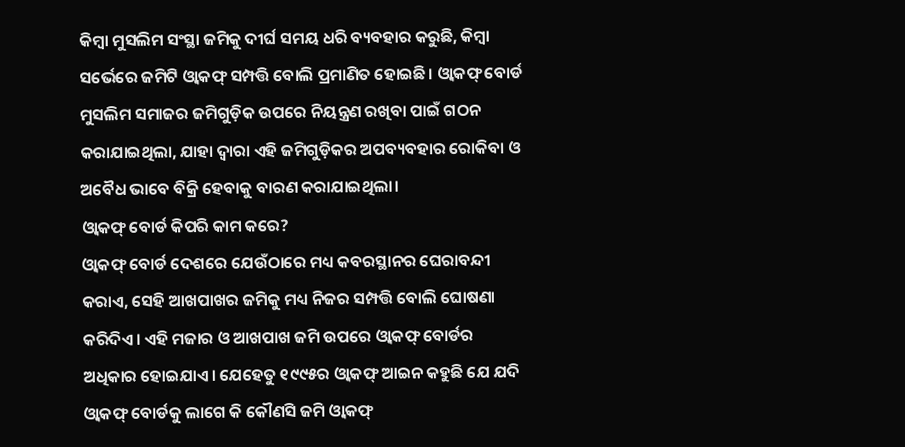କିମ୍ବା ମୁସଲିମ ସଂସ୍ଥା ଜମିକୁ ଦୀର୍ଘ ସମୟ ଧରି ବ୍ୟବହାର କରୁଛି, କିମ୍ବା ସର୍ଭେରେ ଜମିଟି ଓ୍ଵାକଫ୍ ସମ୍ପତ୍ତି ବୋଲି ପ୍ରମାଣିତ ହୋଇଛି। ଓ୍ଵାକଫ୍ ବୋର୍ଡ ମୁସଲିମ ସମାଜର ଜମିଗୁଡ଼ିକ ଉପରେ ନିୟନ୍ତ୍ରଣ ରଖିବା ପାଇଁ ଗଠନ କରାଯାଇଥିଲା, ଯାହା ଦ୍ଵାରା ଏହି ଜମିଗୁଡ଼ିକର ଅପବ୍ୟବହାର ରୋକିବା ଓ ଅବୈଧ ଭାବେ ବିକ୍ରି ହେବାକୁ ବାରଣ କରାଯାଇଥିଲା।
ଓ୍ଵାକଫ୍ ବୋର୍ଡ କିପରି କାମ କରେ?
ଓ୍ଵାକଫ୍ ବୋର୍ଡ ଦେଶରେ ଯେଉଁଠାରେ ମଧ୍ୟ କବରସ୍ଥାନର ଘେରାବନ୍ଦୀ କରାଏ, ସେହି ଆଖପାଖର ଜମିକୁ ମଧ୍ୟ ନିଜର ସମ୍ପତ୍ତି ବୋଲି ଘୋଷଣା କରିଦିଏ। ଏହି ମଜାର ଓ ଆଖପାଖ ଜମି ଉପରେ ଓ୍ଵାକଫ୍ ବୋର୍ଡର ଅଧିକାର ହୋଇଯାଏ। ଯେହେତୁ ୧୯୯୫ର ଓ୍ଵାକଫ୍ ଆଇନ କହୁଛି ଯେ ଯଦି ଓ୍ଵାକଫ୍ ବୋର୍ଡକୁ ଲାଗେ କି କୌଣସି ଜମି ଓ୍ଵାକଫ୍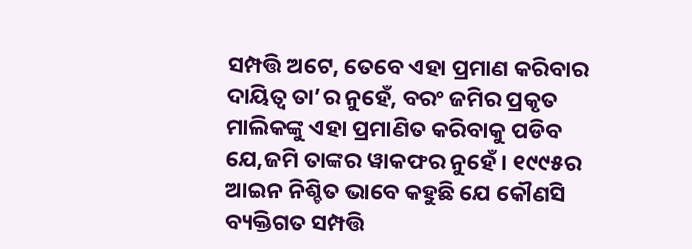ସମ୍ପତ୍ତି ଅଟେ, ତେବେ ଏହା ପ୍ରମାଣ କରିବାର ଦାୟିତ୍ଵ ତା’ର ନୁହେଁ, ବରଂ ଜମିର ପ୍ରକୃତ ମାଲିକଙ୍କୁ ଏହା ପ୍ରମାଣିତ କରିବାକୁ ପଡିବ ଯେ,ଜମି ତାଙ୍କର ୱାକଫର ନୁହେଁ। ୧୯୯୫ର ଆଇନ ନିଶ୍ଚିତ ଭାବେ କହୁଛି ଯେ କୌଣସି ବ୍ୟକ୍ତିଗତ ସମ୍ପତ୍ତି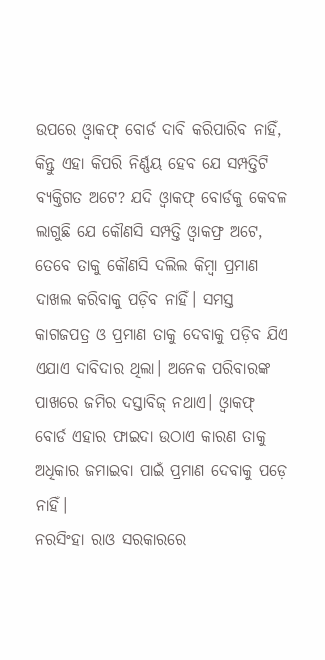ଉପରେ ଓ୍ଵାକଫ୍ ବୋର୍ଡ ଦାବି କରିପାରିବ ନାହିଁ, କିନ୍ତୁ ଏହା କିପରି ନିର୍ଣ୍ଣୟ ହେବ ଯେ ସମ୍ପତ୍ତିଟି ବ୍ୟକ୍ତିଗତ ଅଟେ? ଯଦି ଓ୍ଵାକଫ୍ ବୋର୍ଡକୁ କେବଳ ଲାଗୁଛି ଯେ କୌଣସି ସମ୍ପତ୍ତି ଓ୍ଵାକଫ୍ର ଅଟେ, ତେବେ ତାକୁ କୌଣସି ଦଲିଲ କିମ୍ବା ପ୍ରମାଣ ଦାଖଲ କରିବାକୁ ପଡ଼ିବ ନାହିଁ। ସମସ୍ତ କାଗଜପତ୍ର ଓ ପ୍ରମାଣ ତାକୁ ଦେବାକୁ ପଡ଼ିବ ଯିଏ ଏଯାଏ ଦାବିଦାର ଥିଲା। ଅନେକ ପରିବାରଙ୍କ ପାଖରେ ଜମିର ଦସ୍ତାବିଜ୍ ନଥାଏ। ଓ୍ଵାକଫ୍ ବୋର୍ଡ ଏହାର ଫାଇଦା ଉଠାଏ କାରଣ ତାକୁ ଅଧିକାର ଜମାଇବା ପାଇଁ ପ୍ରମାଣ ଦେବାକୁ ପଡ଼େ ନାହିଁ।
ନରସିଂହା ରାଓ ସରକାରରେ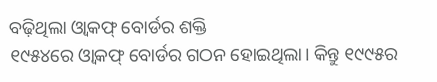ବଢ଼ିଥିଲା ଓ୍ଵାକଫ୍ ବୋର୍ଡର ଶକ୍ତି
୧୯୫୪ରେ ଓ୍ଵାକଫ୍ ବୋର୍ଡର ଗଠନ ହୋଇଥିଲା। କିନ୍ତୁ ୧୯୯୫ର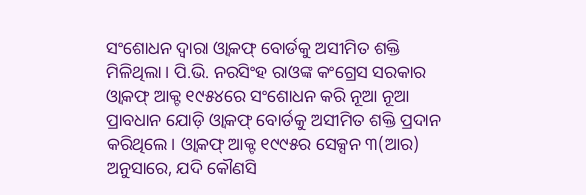ସଂଶୋଧନ ଦ୍ଵାରା ଓ୍ଵାକଫ୍ ବୋର୍ଡକୁ ଅସୀମିତ ଶକ୍ତି ମିଳିଥିଲା। ପି.ଭି. ନରସିଂହ ରାଓଙ୍କ କଂଗ୍ରେସ ସରକାର ଓ୍ଵାକଫ୍ ଆକ୍ଟ ୧୯୫୪ରେ ସଂଶୋଧନ କରି ନୂଆ ନୂଆ ପ୍ରାବଧାନ ଯୋଡ଼ି ଓ୍ଵାକଫ୍ ବୋର୍ଡକୁ ଅସୀମିତ ଶକ୍ତି ପ୍ରଦାନ କରିଥିଲେ। ଓ୍ଵାକଫ୍ ଆକ୍ଟ ୧୯୯୫ର ସେକ୍ସନ ୩(ଆର) ଅନୁସାରେ, ଯଦି କୌଣସି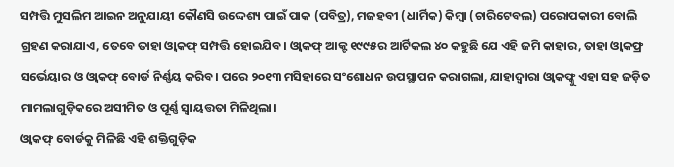ସମ୍ପତ୍ତି ମୁସଲିମ ଆଇନ ଅନୁଯାୟୀ କୌଣସି ଉଦ୍ଦେଶ୍ୟ ପାଇଁ ପାକ (ପବିତ୍ର), ମଜହବୀ (ଧାର୍ମିକ) କିମ୍ବା (ଚାରିଟେବଲ) ପରୋପକାରୀ ବୋଲି ଗ୍ରହଣ କରାଯାଏ, ତେବେ ତାହା ଓ୍ଵାକଫ୍ ସମ୍ପତ୍ତି ହୋଇଯିବ। ଓ୍ଵାକଫ୍ ଆକ୍ଟ ୧୯୯୫ର ଆର୍ଟିକଲ ୪୦ କହୁଛି ଯେ ଏହି ଜମି କାହାର, ତାହା ଓ୍ଵାକଫ୍ର ସର୍ଭେୟାର ଓ ଓ୍ଵାକଫ୍ ବୋର୍ଡ ନିର୍ଣ୍ଣୟ କରିବ। ପରେ ୨୦୧୩ ମସିହାରେ ସଂଶୋଧନ ଉପସ୍ଥାପନ କରାଗଲା, ଯାହାଦ୍ଵାରା ଓ୍ଵାକଫ୍କୁ ଏହା ସହ ଜଡ଼ିତ ମାମଲାଗୁଡ଼ିକରେ ଅସୀମିତ ଓ ପୂର୍ଣ୍ଣ ସ୍ଵାୟତ୍ତତା ମିଳିଥିଲା।
ଓ୍ଵାକଫ୍ ବୋର୍ଡକୁ ମିଳିଛି ଏହି ଶକ୍ତିଗୁଡ଼ିକ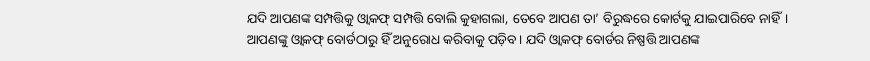ଯଦି ଆପଣଙ୍କ ସମ୍ପତ୍ତିକୁ ଓ୍ଵାକଫ୍ ସମ୍ପତ୍ତି ବୋଲି କୁହାଗଲା, ତେବେ ଆପଣ ତା’ ବିରୁଦ୍ଧରେ କୋର୍ଟକୁ ଯାଇପାରିବେ ନାହିଁ। ଆପଣଙ୍କୁ ଓ୍ଵାକଫ୍ ବୋର୍ଡଠାରୁ ହିଁ ଅନୁରୋଧ କରିବାକୁ ପଡ଼ିବ। ଯଦି ଓ୍ଵାକଫ୍ ବୋର୍ଡର ନିଷ୍ପତ୍ତି ଆପଣଙ୍କ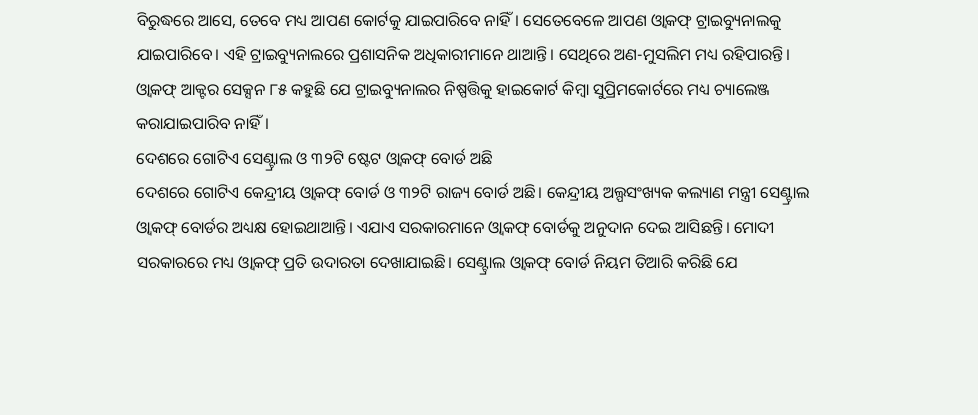ବିରୁଦ୍ଧରେ ଆସେ, ତେବେ ମଧ୍ୟ ଆପଣ କୋର୍ଟକୁ ଯାଇପାରିବେ ନାହିଁ। ସେତେବେଳେ ଆପଣ ଓ୍ଵାକଫ୍ ଟ୍ରାଇବ୍ୟୁନାଲକୁ ଯାଇପାରିବେ। ଏହି ଟ୍ରାଇବ୍ୟୁନାଲରେ ପ୍ରଶାସନିକ ଅଧିକାରୀମାନେ ଥାଆନ୍ତି। ସେଥିରେ ଅଣ-ମୁସଲିମ ମଧ୍ୟ ରହିପାରନ୍ତି। ଓ୍ଵାକଫ୍ ଆକ୍ଟର ସେକ୍ସନ ୮୫ କହୁଛି ଯେ ଟ୍ରାଇବ୍ୟୁନାଲର ନିଷ୍ପତ୍ତିକୁ ହାଇକୋର୍ଟ କିମ୍ବା ସୁପ୍ରିମକୋର୍ଟରେ ମଧ୍ୟ ଚ୍ୟାଲେଞ୍ଜ କରାଯାଇପାରିବ ନାହିଁ।
ଦେଶରେ ଗୋଟିଏ ସେଣ୍ଟ୍ରାଲ ଓ ୩୨ଟି ଷ୍ଟେଟ ଓ୍ଵାକଫ୍ ବୋର୍ଡ ଅଛି
ଦେଶରେ ଗୋଟିଏ କେନ୍ଦ୍ରୀୟ ଓ୍ଵାକଫ୍ ବୋର୍ଡ ଓ ୩୨ଟି ରାଜ୍ୟ ବୋର୍ଡ ଅଛି। କେନ୍ଦ୍ରୀୟ ଅଲ୍ପସଂଖ୍ୟକ କଲ୍ୟାଣ ମନ୍ତ୍ରୀ ସେଣ୍ଟ୍ରାଲ ଓ୍ଵାକଫ୍ ବୋର୍ଡର ଅଧ୍ୟକ୍ଷ ହୋଇଥାଆନ୍ତି। ଏଯାଏ ସରକାରମାନେ ଓ୍ଵାକଫ୍ ବୋର୍ଡକୁ ଅନୁଦାନ ଦେଇ ଆସିଛନ୍ତି। ମୋଦୀ ସରକାରରେ ମଧ୍ୟ ଓ୍ଵାକଫ୍ ପ୍ରତି ଉଦାରତା ଦେଖାଯାଇଛି। ସେଣ୍ଟ୍ରାଲ ଓ୍ଵାକଫ୍ ବୋର୍ଡ ନିୟମ ତିଆରି କରିଛି ଯେ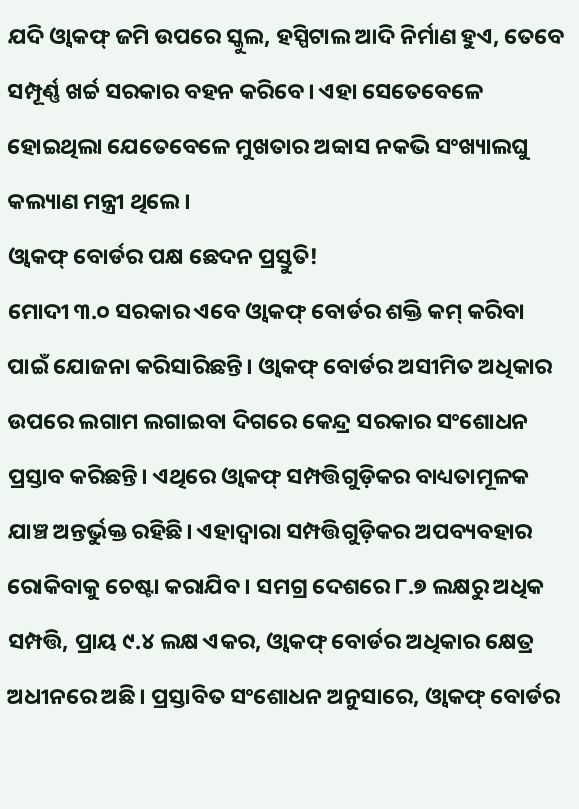ଯଦି ଓ୍ଵାକଫ୍ ଜମି ଉପରେ ସ୍କୁଲ, ହସ୍ପିଟାଲ ଆଦି ନିର୍ମାଣ ହୁଏ, ତେବେ ସମ୍ପୂର୍ଣ୍ଣ ଖର୍ଚ୍ଚ ସରକାର ବହନ କରିବେ। ଏହା ସେତେବେଳେ ହୋଇଥିଲା ଯେତେବେଳେ ମୁଖତାର ଅବ୍ବାସ ନକଭି ସଂଖ୍ୟାଲଘୁ କଲ୍ୟାଣ ମନ୍ତ୍ରୀ ଥିଲେ।
ଓ୍ଵାକଫ୍ ବୋର୍ଡର ପକ୍ଷ ଛେଦନ ପ୍ରସ୍ତୁତି!
ମୋଦୀ ୩.୦ ସରକାର ଏବେ ଓ୍ଵାକଫ୍ ବୋର୍ଡର ଶକ୍ତି କମ୍ କରିବା ପାଇଁ ଯୋଜନା କରିସାରିଛନ୍ତି। ଓ୍ଵାକଫ୍ ବୋର୍ଡର ଅସୀମିତ ଅଧିକାର ଉପରେ ଲଗାମ ଲଗାଇବା ଦିଗରେ କେନ୍ଦ୍ର ସରକାର ସଂଶୋଧନ ପ୍ରସ୍ତାବ କରିଛନ୍ତି। ଏଥିରେ ଓ୍ଵାକଫ୍ ସମ୍ପତ୍ତିଗୁଡ଼ିକର ବାଧ୍ୟତାମୂଳକ ଯାଞ୍ଚ ଅନ୍ତର୍ଭୁକ୍ତ ରହିଛି। ଏହାଦ୍ଵାରା ସମ୍ପତ୍ତିଗୁଡ଼ିକର ଅପବ୍ୟବହାର ରୋକିବାକୁ ଚେଷ୍ଟା କରାଯିବ। ସମଗ୍ର ଦେଶରେ ୮.୭ ଲକ୍ଷରୁ ଅଧିକ ସମ୍ପତ୍ତି, ପ୍ରାୟ ୯.୪ ଲକ୍ଷ ଏକର, ଓ୍ଵାକଫ୍ ବୋର୍ଡର ଅଧିକାର କ୍ଷେତ୍ର ଅଧୀନରେ ଅଛି। ପ୍ରସ୍ତାବିତ ସଂଶୋଧନ ଅନୁସାରେ, ଓ୍ଵାକଫ୍ ବୋର୍ଡର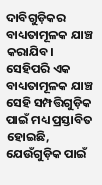ଦାବିଗୁଡ଼ିକର ବାଧ୍ୟତାମୂଳକ ଯାଞ୍ଚ କରାଯିବ। ସେହିପରି ଏକ ବାଧ୍ୟତାମୂଳକ ଯାଞ୍ଚ ସେହି ସମ୍ପତ୍ତିଗୁଡ଼ିକ ପାଇଁ ମଧ୍ୟ ପ୍ରସ୍ତାବିତ ହୋଇଛି, ଯେଉଁଗୁଡ଼ିକ ପାଇଁ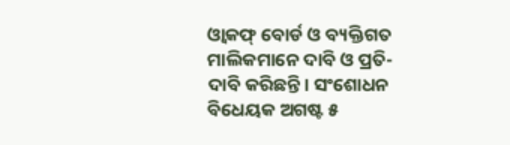ଓ୍ଵାକଫ୍ ବୋର୍ଡ ଓ ବ୍ୟକ୍ତିଗତ ମାଲିକମାନେ ଦାବି ଓ ପ୍ରତି-ଦାବି କରିଛନ୍ତି। ସଂଶୋଧନ ବିଧେୟକ ଅଗଷ୍ଟ ୫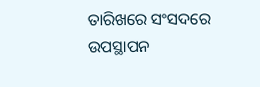ତାରିଖରେ ସଂସଦରେ ଉପସ୍ଥାପନ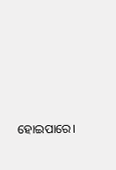ହୋଇପାରେ।